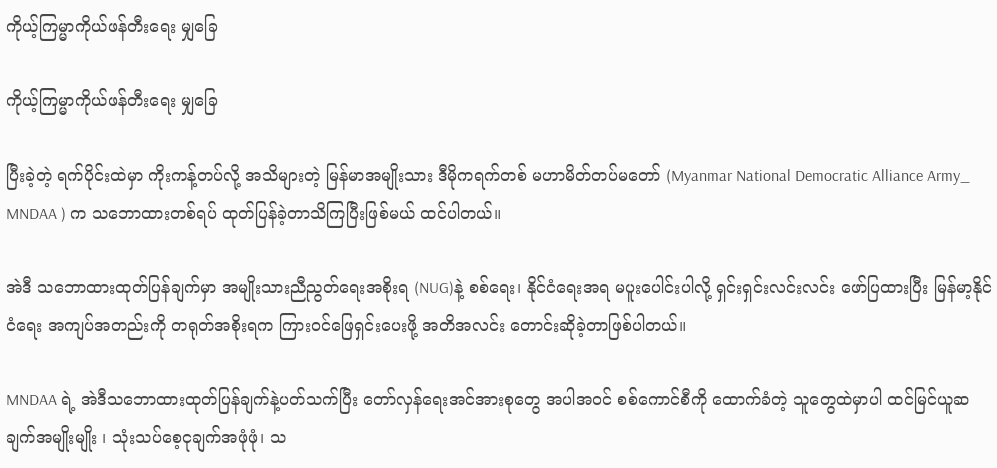ကိုယ့်ကြမ္မာကိုယ်ဖန်တီးရေး မျှခြေ

ကိုယ့်ကြမ္မာကိုယ်ဖန်တီးရေး မျှခြေ

ပြီးခဲ့တဲ့ ရက်ပိုင်းထဲမှာ ကိုးကန့်တပ်လို့ အသိများတဲ့ မြန်မာအမျိုးသား ဒီမိုကရက်တစ် မဟာမိတ်တပ်မတော် (Myanmar National Democratic Alliance Army_ MNDAA ) က သဘောထားတစ်ရပ် ထုတ်ပြန်ခဲ့တာသိကြပြီးဖြစ်မယ် ထင်ပါတယ်။

အဲဒီ သဘောထားထုတ်ပြန်ချက်မှာ အမျိုးသားညီညွတ်ရေးအစိုးရ (NUG)နဲ့ စစ်ရေး၊ နိုင်ငံရေးအရ မပူးပေါင်းပါလို့ ရှင်းရှင်းလင်းလင်း ဖော်ပြထားပြီး မြန်မာ့နိုင်ငံရေး အကျပ်အတည်းကို တရုတ်အစိုးရက ကြားဝင်ဖြေရှင်းပေးဖို့ အတိအလင်း တောင်းဆိုခဲ့တာဖြစ်ပါတယ်။

MNDAA ရဲ့ အဲဒီသဘောထားထုတ်ပြန်ချက်နဲ့ပတ်သက်ပြီး တော်လှန်ရေးအင်အားစုတွေ အပါအဝင် စစ်ကောင်စီကို ထောက်ခံတဲ့ သူတွေထဲမှာပါ ထင်မြင်ယူဆချက်အမျိုးမျိုး ၊ သုံးသပ်စေ့ငုချက်အဖုံဖုံ၊ သ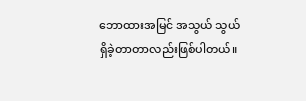ဘောထားအမြင် အသွယ် သွယ် ရှိခဲ့တာတာလည်းဖြစ်ပါတယ်။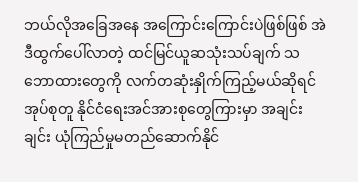ဘယ်လိုအခြေအနေ အကြောင်းကြောင်းပဲဖြစ်ဖြစ် အဲဒီထွက်ပေါ်လာတဲ့ ထင်မြင်ယူဆသုံးသပ်ချက် သဘောထားတွေကို လက်တဆုံးနှိုက်ကြည့်မယ်ဆိုရင် အုပ်စုတူ နိုင်ငံရေးအင်အားစုတွေကြားမှာ အချင်းချင်း ယုံကြည်မှုမတည်ဆောက်နိုင်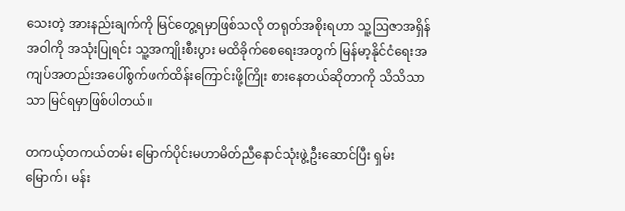သေးတဲ့ အားနည်းချက်ကို မြင်တွေ့ရမှာဖြစ်သလို တရုတ်အစိုးရဟာ သူ့ဩဇာအရှိန်အဝါကို အသုံးပြုရင်း သူ့အကျိုးစီးပွား မထိခိုက်စေရေးအတွက် မြန်မာ့နိုင်ငံရေးအကျပ်အတည်းအပေါ်စွက်ဖက်ထိန်းကြောင်းဖို့ကြိုး စားနေတယ်ဆိုတာကို သိသိသာသာ မြင်ရမှာဖြစ်ပါတယ်။

တကယ့်တကယ်တမ်း မြောက်ပိုင်းမဟာမိတ်ညီနောင်သုံးဖွဲ့ဦးဆောင်ပြီး ရှမ်းမြောက်၊ မန်း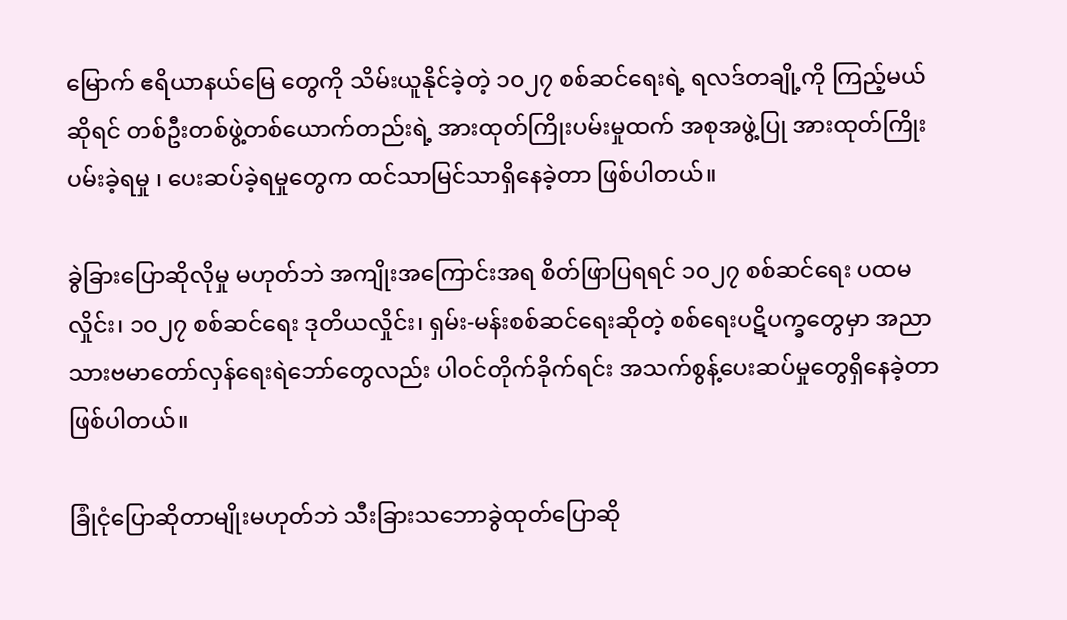မြောက် ဧရိယာနယ်မြေ တွေကို သိမ်းယူနိုင်ခဲ့တဲ့ ၁၀၂၇ စစ်ဆင်ရေးရဲ့ ရလဒ်တချို့ကို ကြည့်မယ်ဆိုရင် တစ်ဦးတစ်ဖွဲ့တစ်ယောက်တည်းရဲ့ အားထုတ်ကြိုးပမ်းမှုထက် အစုအဖွဲ့ပြု အားထုတ်ကြိုးပမ်းခဲ့ရမှု ၊ ပေးဆပ်ခဲ့ရမှုတွေက ထင်သာမြင်သာရှိနေခဲ့တာ ဖြစ်ပါတယ်။

ခွဲခြားပြောဆိုလိုမှု မဟုတ်ဘဲ အကျိုးအကြောင်းအရ စိတ်ဖြာပြရရင် ၁၀၂၇ စစ်ဆင်ရေး ပထမလှိုင်း၊ ၁၀၂၇ စစ်ဆင်ရေး ဒုတိယလှိုင်း၊ ရှမ်း-မန်းစစ်ဆင်ရေးဆိုတဲ့ စစ်ရေးပဋိပက္ခတွေမှာ အညာသားဗမာတော်လှန်ရေးရဲဘော်တွေလည်း ပါဝင်တိုက်ခိုက်ရင်း အသက်စွန့်ပေးဆပ်မှုတွေရှိနေခဲ့တာဖြစ်ပါတယ်။

ခြုံငုံပြောဆိုတာမျိုးမဟုတ်ဘဲ သီးခြားသဘောခွဲထုတ်ပြောဆို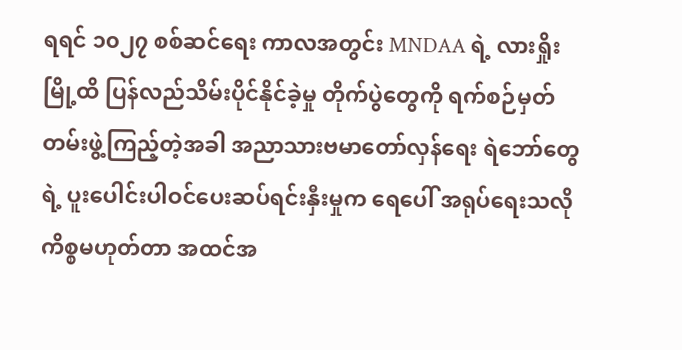ရရင် ၁၀၂၇ စစ်ဆင်ရေး ကာလအတွင်း MNDAA ရဲ့ လားရှိုးမြို့ထိ ပြန်လည်သိမ်းပိုင်နိုင်ခဲ့မှု တိုက်ပွဲတွေကို ရက်စဉ်မှတ်တမ်းဖွဲ့ကြည့်တဲ့အခါ အညာသားဗမာတော်လှန်ရေး ရဲဘော်တွေရဲ့ ပူးပေါင်းပါဝင်ပေးဆပ်ရင်းနှီးမှုက ‌ရေပေါ် အရုပ်ရေးသလို ကိစ္စမဟုတ်တာ အထင်အ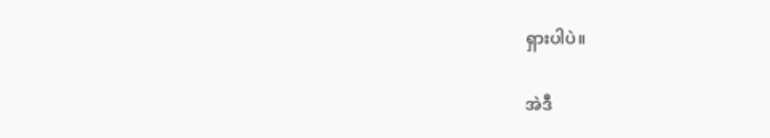ရှားပါပဲ။

အဲဒီ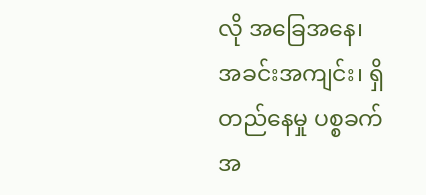လို အခြေအနေ၊ အခင်းအကျင်း၊ ရှိတည်နေမှု ပစ္စခက် အ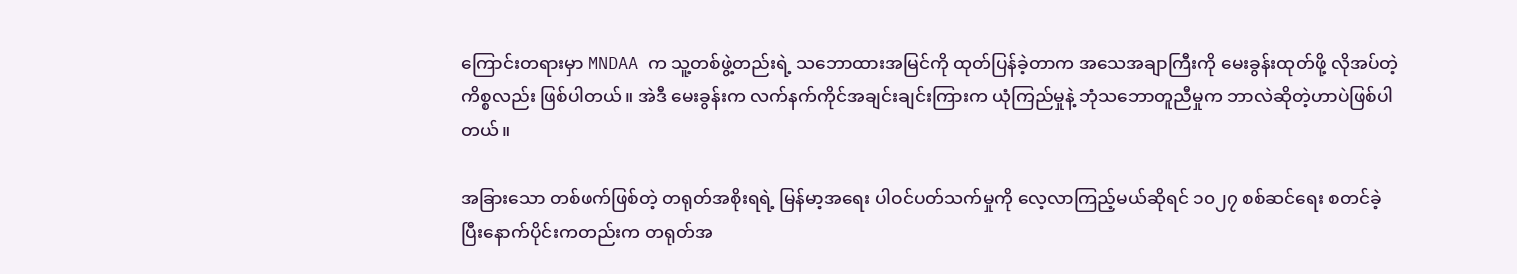ကြောင်းတရားမှာ MNDAA က သူ့တစ်ဖွဲ့တည်းရဲ့ သဘောထားအမြင်ကို ထုတ်ပြန်ခဲ့တာက အသေအချာကြီးကို မေးခွန်းထုတ်ဖို့ လိုအပ်တဲ့ကိစ္စလည်း ဖြစ်ပါတယ်။ အဲဒီ မေးခွန်းက လက်နက်ကိုင်အချင်းချင်းကြားက ယုံကြည်မှုနဲ့ ဘုံသဘောတူညီမှုက ဘာလဲဆိုတဲ့ဟာပဲဖြစ်ပါတယ်။

အခြားသော တစ်ဖက်ဖြစ်တဲ့ တရုတ်အစိုးရရဲ့ မြန်မာ့အရေး ပါဝင်ပတ်သက်မှုကို လေ့လာကြည့်မယ်ဆိုရင် ၁၀၂၇ စစ်ဆင်ရေး စတင်ခဲ့ပြီးနောက်ပိုင်းကတည်းက တရုတ်အ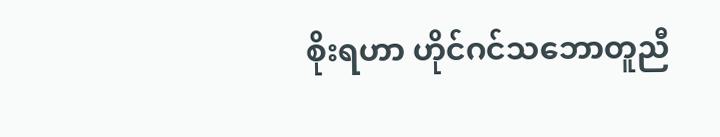စိုးရဟာ ဟိုင်ဂင်သဘောတူညီ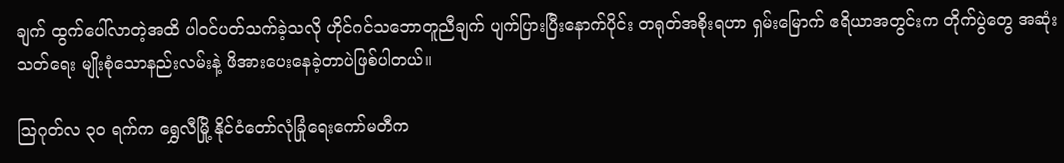ချက် ထွက်ပေါ်လာတဲ့အထိ ပါဝင်ပတ်သက်ခဲ့သလို ဟိုင်ဂင်သဘောတူညီချက် ပျက်ပြားပြီးနောက်ပိုင်း တရုတ်အစိုးရဟာ ရှမ်းမြောက် ဧရိယာအတွင်းက တိုက်ပွဲတွေ အဆုံးသတ်ရေး မျိုးစုံသောနည်းလမ်းနဲ့ ဖိအားပေးနေခဲ့တာပဲဖြစ်ပါတယ်။

ဩဂုတ်လ ၃၀ ရက်က ရွှေလီမြို့ နိုင်ငံတော်လုံခြုံရေးကော်မတီက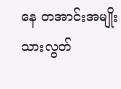နေ တအာင်းအမျိုးသားလွတ်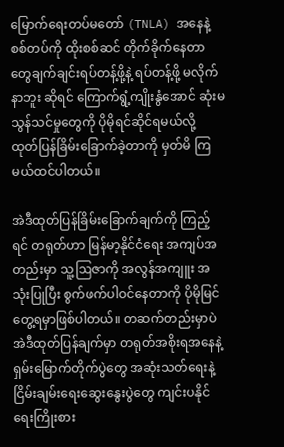မြောက်ရေးတပ်မတော် (TNLA) အနေနဲ့ စစ်တပ်ကို ထိုးစစ်ဆင် တိုက်ခိုက်နေတာတွေချက်ချင်းရပ်တန့်ဖို့နဲ့ ရပ်တန့်ဖို့ မလိုက်နာဘူး ဆိုရင် ကြောက်ရွံ့ကျိုးနွံအောင် ဆုံးမသွန်သင်မှုတွေကို ပိုမိုရင်ဆိုင်ရမယ်လို့ ထုတ်ပြန်ခြိမ်းခြောက်ခဲ့တာကို မှတ်မိ ကြမယ်ထင်ပါတယ်။

အဲဒီထုတ်ပြန်ခြိမ်းခြောက်ချက်ကို ကြည့်ရင် တရုတ်ဟာ မြန်မာ့နိုင်ငံရေး အကျပ်အတည်းမှာ သူ့ဩဇာကို အလွန်အကျူး အသုံးပြုပြီး စွက်ဖက်ပါဝင်နေတာကို ပိုမိုမြင်တွေ့ရမှာဖြစ်ပါတယ်။ တဆက်တည်းမှာပဲ အဲဒီထုတ်ပြန်ချက်မှာ တရုတ်အစိုးရအနေနဲ့ ရှမ်းမြောက်တိုက်ပွဲတွေ အဆုံးသတ်ရေးနဲ့ ငြိမ်းချမ်းရေးဆွေးနွေးပွဲတွေ ကျင်းပနိုင်ရေးကြိုးစား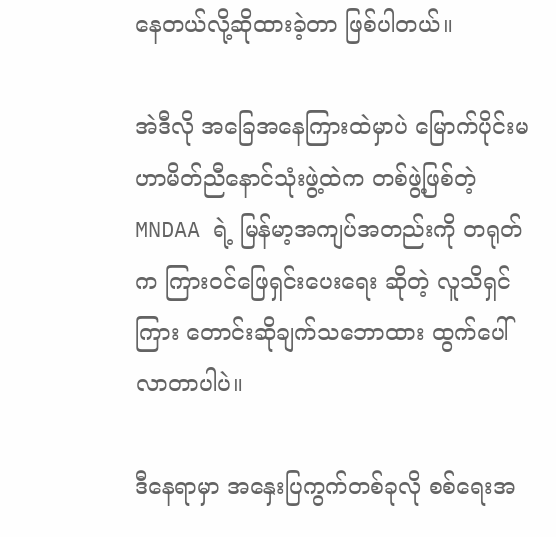နေတယ်လို့ဆိုထားခဲ့တာ ဖြစ်ပါတယ်။

အဲဒီလို အခြေအနေကြားထဲမှာပဲ မြောက်ပိုင်းမဟာမိတ်ညီနောင်သုံးဖွဲ့ထဲက တစ်ဖွဲ့ဖြစ်တဲ့ MNDAA ရဲ့ မြန်မာ့အကျပ်အတည်းကို တရုတ်က ကြားဝင်ဖြေရှင်းပေးရေး ဆိုတဲ့ လူသိရှင်ကြား တောင်းဆိုချက်သဘောထား ထွက်ပေါ် လာတာပါပဲ။

ဒီနေရာမှာ အနှေးပြကွက်တစ်ခုလို စစ်ရေးအ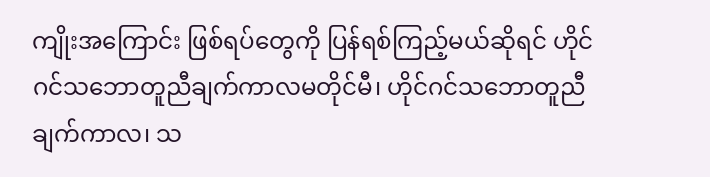ကျိုးအကြောင်း ဖြစ်ရပ်တွေကို ပြန်ရစ်ကြည့်မယ်ဆိုရင် ဟိုင်ဂင်သဘောတူညီချက်ကာလမတိုင်မီ၊ ဟိုင်ဂင်သဘောတူညီချက်ကာလ၊ သ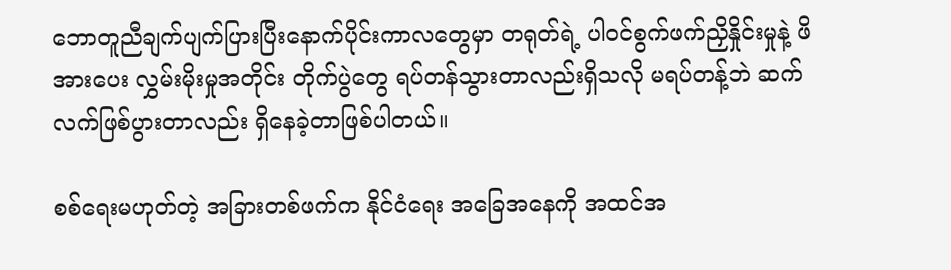ဘောတူညီချက်ပျက်ပြားပြီးနောက်ပိုင်းကာလတွေမှာ တရုတ်ရဲ့ ပါဝင်စွက်ဖက်ညှိနှိုင်းမှုနဲ့ ဖိအားပေး လွှမ်းမိုးမှုအတိုင်း တိုက်ပွဲတွေ ရပ်တန်သွားတာလည်းရှိသလို မရပ်တန့်ဘဲ ဆက်လက်ဖြစ်ပွားတာလည်း ရှိနေခဲ့တာဖြစ်ပါတယ်။

စစ်ရေးမဟုတ်တဲ့ အခြားတစ်ဖက်က နိုင်ငံရေး အခြေအနေကို အထင်အ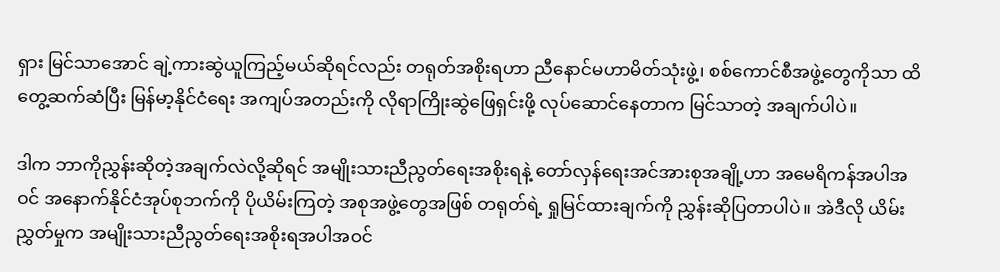ရှား မြင်သာအောင် ချဲ့ကားဆွဲယူကြည့်မယ်ဆိုရင်လည်း တရုတ်အစိုးရဟာ ညီနောင်မဟာမိတ်သုံးဖွဲ့၊ စစ်ကောင်စီအဖွဲ့တွေကိုသာ ထိတွေ့ဆက်ဆံပြီး မြန်မာ့နိုင်ငံရေး အကျပ်အတည်းကို လိုရာကြိုးဆွဲဖြေရှင်းဖို့ လုပ်ဆောင်နေတာက မြင်သာတဲ့ အချက်ပါပဲ။

ဒါက ဘာကိုညွှန်းဆိုတဲ့အချက်လဲလို့ဆိုရင် အမျိုးသားညီညွတ်ရေးအစိုးရနဲ့ တော်လှန်ရေးအင်အားစုအချို့ဟာ အမေရိကန်အပါအဝင် အနောက်နိုင်ငံအုပ်စုဘက်ကို ပိုယိမ်းကြတဲ့ အစုအဖွဲ့တွေအဖြစ် တရုတ်ရဲ့ ရှုမြင်ထားချက်ကို ညွှန်းဆိုပြတာပါပဲ။ အဲဒီလို ယိမ်းညွှတ်မှုက အမျိုးသားညီညွတ်ရေးအစိုးရအပါအဝင်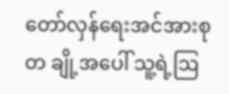တော်လှန်ရေးအင်အားစုတ ချို့အပေါ် သူ့ရဲ့ဩ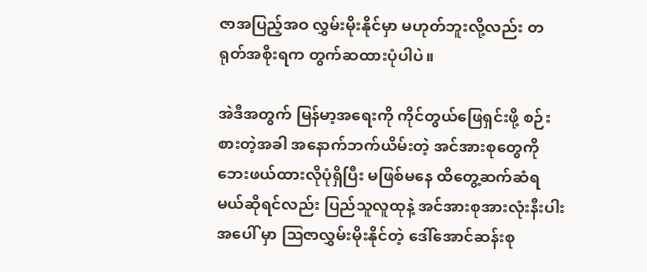ဇာအပြည့်အဝ လွှမ်းမိုးနိုင်မှာ မဟုတ်ဘူးလို့လည်း တရုတ်အစိုးရက တွက်ဆထားပုံပါပဲ။

အဲဒီအတွက် မြန်မာ့အရေးကို ကိုင်တွယ်ဖြေရှင်းဖို့ စဉ်းစားတဲ့အခါ အနောက်ဘက်ယိမ်းတဲ့ အင်အားစုတွေကို ဘေးဖယ်ထားလိုပုံရှိပြီး မဖြစ်မနေ ထိတွေ့ဆက်ဆံရမယ်ဆိုရင်လည်း ပြည်သူလူထုနဲ့ အင်အားစုအားလုံးနီးပါး အပေါ် မှာ ဩဇာလွှမ်းမိုးနိုင်တဲ့ ဒေါ်အောင်ဆန်းစု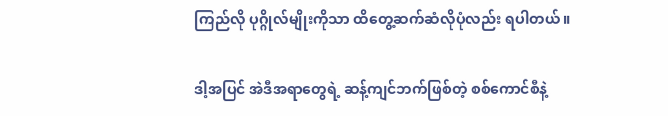ကြည်လို ပုဂ္ဂိုလ်မျိုးကိုသာ ထိတွေ့ဆက်ဆံလိုပုံလည်း ရပါတယ်။

ဒါ့အပြင် အဲဒီအရာတွေရဲ့ ဆန့်ကျင်ဘက်ဖြစ်တဲ့ စစ်ကောင်စီနဲ့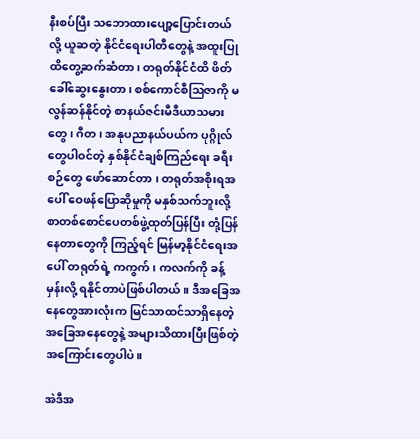နီးစပ်ပြီး သဘောထားပျော့ပြောင်းတယ်လို့ ယူဆတဲ့ နိုင်ငံရေးပါတီတွေနဲ့ အထူးပြု ထိတွေ့ဆက်ဆံတာ၊ တရုတ်နိုင်ငံထိ ဖိတ်ခေါ်ဆွေးနွေးတာ၊ စစ်ကောင်စီဩဇာကို မလွန်ဆန်နိုင်တဲ့ စာနယ်ဇင်းမီဒီယာသမားတွေ၊ ဂီတ၊ အနုပညာနယ်ပယ်က ပုဂ္ဂိုလ်တွေပါဝင်တဲ့ နှစ်နိုင်ငံချစ်ကြည်ရေး ခရီးစဉ်တွေ ဖော်ဆောင်တာ ၊ တရုတ်အစိုးရအပေါ် ဝေဖန်ပြောဆိုမှုကို မနှစ်သက်ဘူးလို့ စာတစ်စောင်ပေတစ်ဖွဲ့ထုတ်ပြန်ပြီး တုံ့ပြန်နေတာတွေကို ကြည့်ရင် မြန်မာ့နိုင်ငံရေးအပေါ် တရုတ်ရဲ့ ကကွက်၊ ကလက်ကို ခန့်မှန်းလို့ ရနိုင်တာပဲဖြစ်ပါတယ်။ ဒီအခြေအနေတွေအားလုံးက မြင်သာထင်သာရှိနေတဲ့ အခြေအနေတွေနဲ့ အများသိထားပြီးဖြစ်တဲ့ အကြောင်းတွေပါပဲ။

အဲဒီအ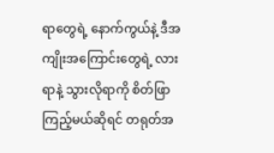ရာတွေရဲ့ နောက်ကွယ်နဲ့ ဒီအကျိုးအကြောင်းတွေရဲ့ လားရာနဲ့ သွားလိုရာကို စိတ်ဖြာကြည့်မယ်ဆိုရင် တရုတ်အ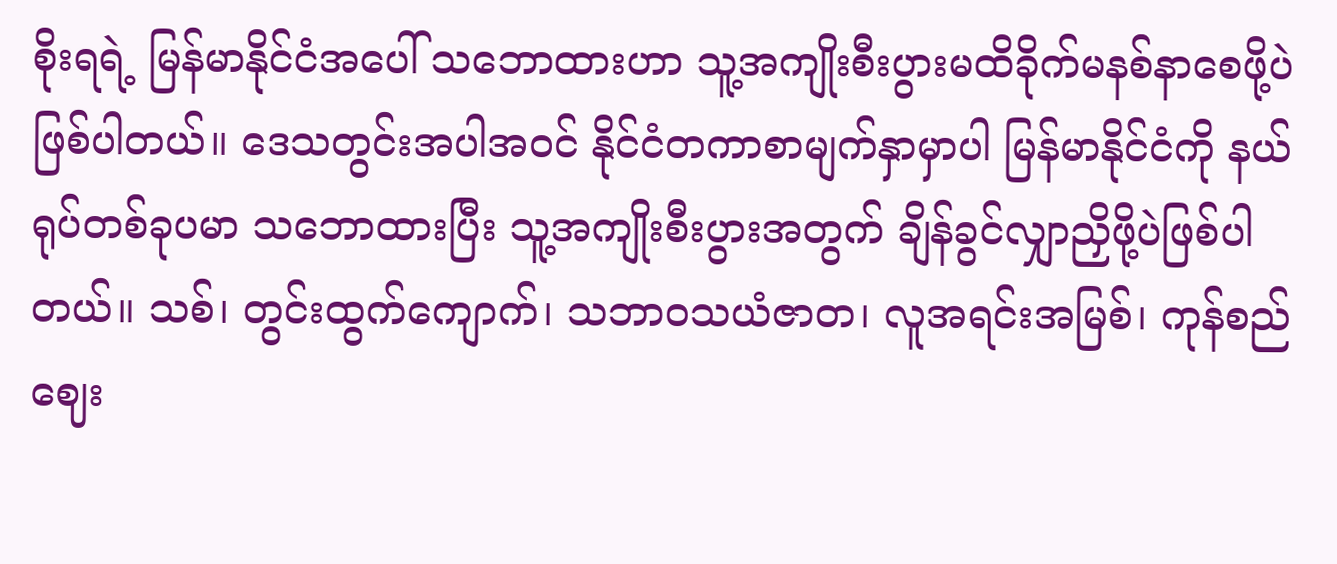စိုးရရဲ့ မြန်မာနိုင်ငံအပေါ် သဘောထားဟာ သူ့အကျိုးစီးပွားမထိခိုက်မနစ်နာစေဖို့ပဲ ဖြစ်ပါတယ်။ ဒေသတွင်းအပါအဝင် နိုင်ငံတကာစာမျက်နှာမှာပါ မြန်မာနိုင်ငံကို နယ်ရုပ်တစ်ခုပမာ သဘောထားပြီး သူ့အကျိုးစီးပွားအတွက် ချိန်ခွင်လျှာညှိဖို့ပဲဖြစ်ပါတယ်။ သစ်၊ တွင်းထွက်ကျောက်၊ သဘာဝသယံဇာတ၊ လူအရင်းအမြစ်၊ ကုန်စည်ဈေး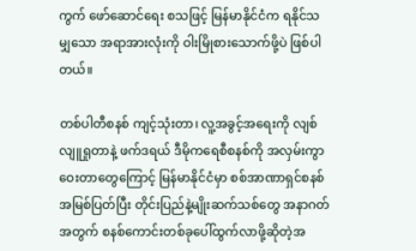ကွက် ဖော်ဆောင်ရေး စသဖြင့် မြန်မာနိုင်ငံက ရနိုင်သမျှသော အရာအားလုံးကို ဝါးမြိုစားသောက်ဖို့ပဲ ဖြစ်ပါတယ်။

တစ်ပါတီစနစ် ကျင့်သုံးတာ၊ လူ့အခွင့်အရေးကို လျစ်လျူရှုတာနဲ့ ဖက်ဒရယ် ဒီမိုကရေစီစနစ်ကို အလှမ်းကွာဝေးတာတွေကြောင့် မြန်မာနိုင်ငံမှာ စစ်အာဏာရှင်စနစ် အမြစ်ပြတ်ပြီး တိုင်းပြည်နဲ့မျိုးဆက်သစ်တွေ အနာဂတ်အတွက် စနစ်ကောင်းတစ်ခုပေါ်ထွက်လာဖို့ဆိုတဲ့အ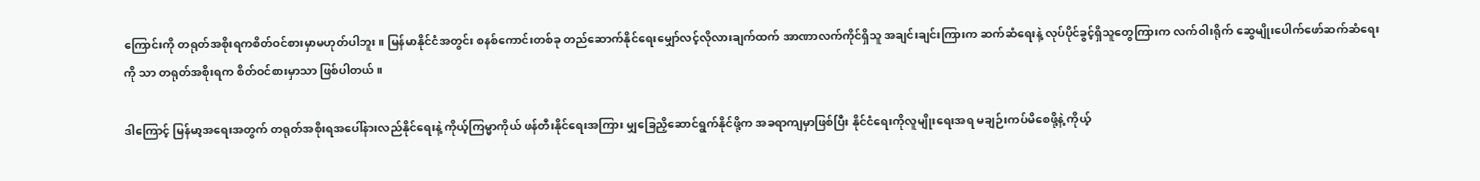ကြောင်းကို တရုတ်အစိုးရကစိတ်ဝင်စားမှာမဟုတ်ပါဘူး။ မြန်မာနိုင်ငံအတွင်း စနစ်ကောင်းတစ်ခု တည်ဆောက်နိုင်ရေးမျှော်လင့်လိုလားချက်ထက် အာဏာလက်ကိုင်ရှိသူ အချင်းချင်းကြားက ဆက်ဆံရေးနဲ့ လုပ်ပိုင်ခွင့်ရှိသူတွေကြားက လက်ဝါးရိုက် ဆွေမျိုး‌ပေါက်ဖော်ဆက်ဆံရေးကို သာ တရုတ်အစိုးရက စိတ်ဝင်စားမှာသာ ဖြစ်ပါတယ်။

ဒါကြောင့် မြန်မာ့အရေးအတွက် တရုတ်အစိုးရအပေါ်နားလည်နိုင်ရေးနဲ့ ကိုယ့်ကြမ္မာကိုယ် ဖန်တီးနိုင်ရေးအကြား မျှခြေညှိဆောင်ရွက်နိုင်ဖို့က အခရာကျမှာဖြစ်ပြီး နိုင်ငံရေးကိုလူမျိုးရေးအရ မချဉ်းကပ်မိစေဖို့နဲ့ ကိုယ့်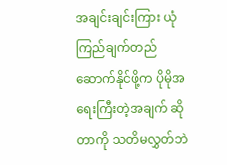အချင်းချင်းကြား ယုံကြည်ချက်တည်ဆောက်နိုင်ဖို့က ပိုမိုအရေးကြီးတဲ့အချက် ဆိုတာကို သတိမလွှတ်ဘဲ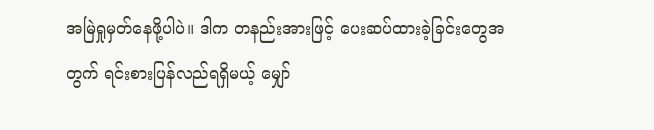အမြဲရှုမှတ်နေဖို့ပါပဲ။ ဒါက တနည်းအားဖြင့် ပေးဆပ်ထားခဲ့ခြင်းတွေအတွက် ရင်းစားပြန်လည်ရရှိမယ့် မျှော်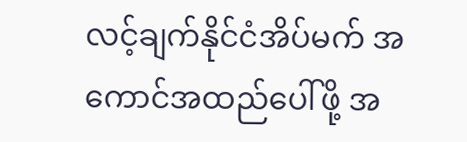လင့်ချက်နိုင်ငံအိပ်မက် အကောင်အထည်ပေါ်ဖို့ အ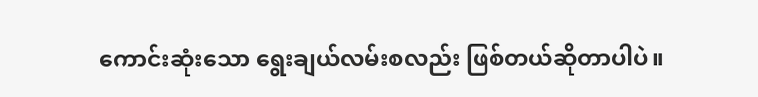ကောင်းဆုံးသော ရွေးချယ်လမ်းစလည်း ဖြစ်တယ်ဆိုတာပါပဲ။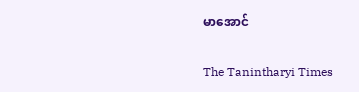မာအောင်

The Tanintharyi Times